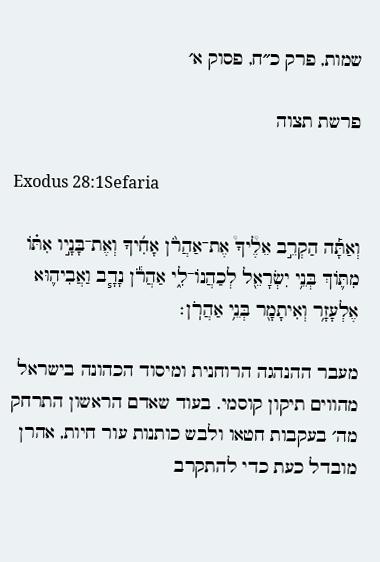שמות, פרק כ״ח, פסוק א׳

פרשת תצוה

Exodus 28:1Sefaria

וְאַתָּ֡ה הַקְרֵ֣ב אֵלֶ֩יךָ֩ אֶת־אַהֲרֹ֨ן אָחִ֜יךָ וְאֶת־בָּנָ֣יו אִתּ֗וֹ מִתּ֛וֹךְ בְּנֵ֥י יִשְׂרָאֵ֖ל לְכַהֲנוֹ־לִ֑י אַהֲרֹ֕ן נָדָ֧ב וַאֲבִיה֛וּא אֶלְעָזָ֥ר וְאִיתָמָ֖ר בְּנֵ֥י אַהֲרֹֽן׃

מעבר ההנהגה הרוחנית ומיסוד הכהונה בישראל מהווים תיקון קוסמי. בעוד שאדם הראשון התרחק מה׳ בעקבות חטאו ולבש כותנות עור חיות, אהרן מובדל כעת כדי להתקרב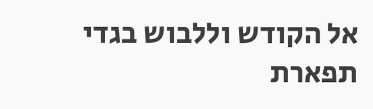אל הקודש וללבוש בגדי תפארת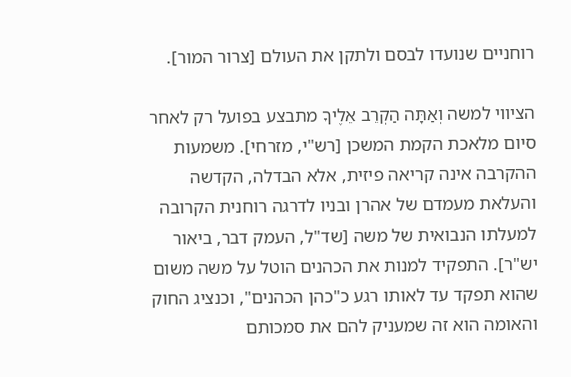רוחניים שנועדו לבסם ולתקן את העולם [צרור המור].

הציווי למשה וְאַתָּה הַקְרֵב אֵלֶיךָ מתבצע בפועל רק לאחר סיום מלאכת הקמת המשכן [רש"י, מזרחי]. משמעות ההקרבה אינה קריאה פיזית, אלא הבדלה, הקדשה והעלאת מעמדם של אהרן ובניו לדרגה רוחנית הקרובה למעלתו הנבואית של משה [שד"ל, העמק דבר, ביאור יש"ר]. התפקיד למנות את הכהנים הוטל על משה משום שהוא תפקד עד לאותו רגע כ"כהן הכהנים", וכנציג החוק והאומה הוא זה שמעניק להם את סמכותם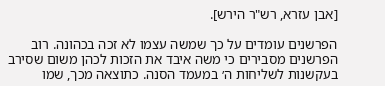[אבן עזרא, רש"ר הירש].

הפרשנים עומדים על כך שמשה עצמו לא זכה בכהונה. רוב הפרשנים מסבירים כי משה איבד את הזכות לכהן משום שסירב בעקשנות לשליחות ה׳ במעמד הסנה. כתוצאה מכך, שמו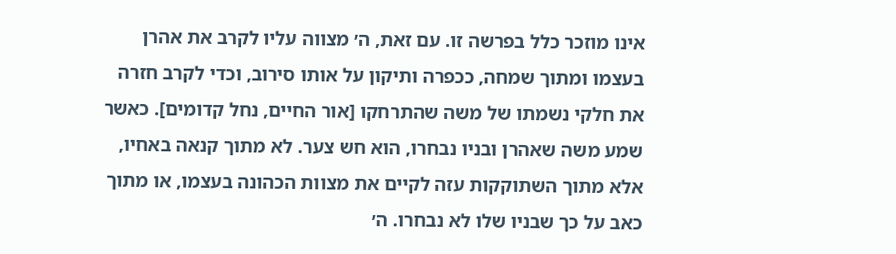אינו מוזכר כלל בפרשה זו. עם זאת, ה׳ מצווה עליו לקרב את אהרן בעצמו ומתוך שמחה, ככפרה ותיקון על אותו סירוב, וכדי לקרב חזרה את חלקי נשמתו של משה שהתרחקו [אור החיים, נחל קדומים]. כאשר שמע משה שאהרן ובניו נבחרו, הוא חש צער. לא מתוך קנאה באחיו, אלא מתוך השתוקקות עזה לקיים את מצוות הכהונה בעצמו, או מתוך כאב על כך שבניו שלו לא נבחרו. ה׳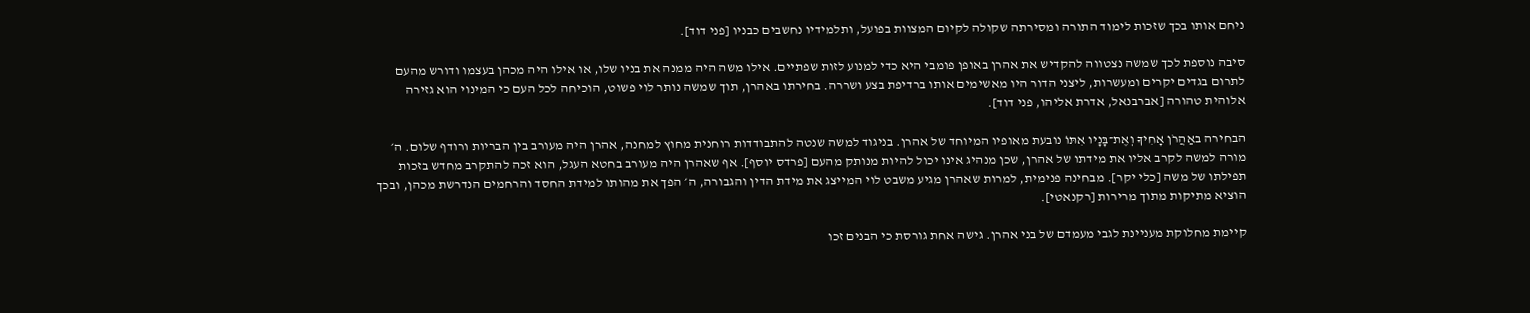ניחם אותו בכך שזכות לימוד התורה ומסירתה שקולה לקיום המצוות בפועל, ותלמידיו נחשבים כבניו [פני דוד].

סיבה נוספת לכך שמשה נצטווה להקדיש את אהרן באופן פומבי היא כדי למנוע לזות שפתיים. אילו משה היה ממנה את בניו שלו, או אילו היה מכהן בעצמו ודורש מהעם לתרום בגדים יקרים ומעשרות, ליצני הדור היו מאשימים אותו ברדיפת בצע ושררה. בחירתו באהרן, תוך שמשה נותר לוי פשוט, הוכיחה לכל העם כי המינוי הוא גזירה אלוהית טהורה [אברבנאל, אדרת אליהו, פני דוד].

הבחירה באַהֲרֹן אָחִיךָ וְאֶת־בָּנָיו אִתּוֹ נובעת מאופיו המיוחד של אהרן. בניגוד למשה שנטה להתבודדות רוחנית מחוץ למחנה, אהרן היה מעורב בין הבריות ורודף שלום. ה׳ מורה למשה לקרב אליו את מידתו של אהרן, שכן מנהיג אינו יכול להיות מנותק מהעם [פרדס יוסף]. אף שאהרן היה מעורב בחטא העגל, הוא זכה להתקרב מחדש בזכות תפילתו של משה [כלי יקר]. מבחינה פנימית, למרות שאהרן מגיע משבט לוי המייצג את מידת הדין והגבורה, ה׳ הפך את מהותו למידת החסד והרחמים הנדרשת מכהן, ובכך הוציא מתיקות מתוך מרירות [רקנאטי].

קיימת מחלוקת מעניינת לגבי מעמדם של בני אהרן. גישה אחת גורסת כי הבנים זכו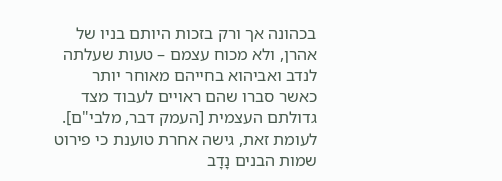בכהונה אך ורק בזכות היותם בניו של אהרן, ולא מכוח עצמם – טעות שעלתה לנדב ואביהוא בחייהם מאוחר יותר כאשר סברו שהם ראויים לעבוד מצד גדולתם העצמית [העמק דבר, מלבי"ם]. לעומת זאת, גישה אחרת טוענת כי פירוט שמות הבנים נָדָב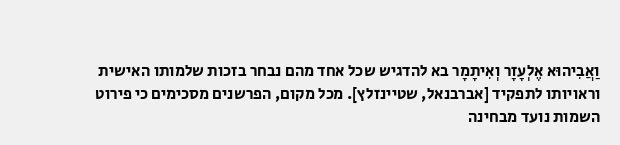וַאֲבִיהוּא אֶלְעָזָר וְאִיתָמָר בא להדגיש שכל אחד מהם נבחר בזכות שלמותו האישית וראויותו לתפקיד [אברבנאל, שטיינזלץ]. מכל מקום, הפרשנים מסכימים כי פירוט השמות נועד מבחינה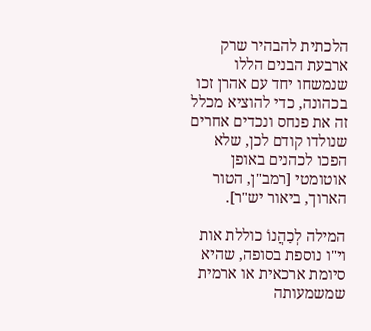הלכתית להבהיר שרק ארבעת הבנים הללו שנמשחו יחד עם אהרן זכו בכהונה, כדי להוציא מכלל זה את פנחס ונכדים אחרים שנולדו קודם לכן, שלא הפכו לכהנים באופן אוטומטי [רמב"ן, הטור הארוך, ביאור יש"ר].

המילה לְכַהֲנוֹ כוללת אות וי"ו נוספת בסופה, שהיא סיומת ארכאית או ארמית שמשמעותה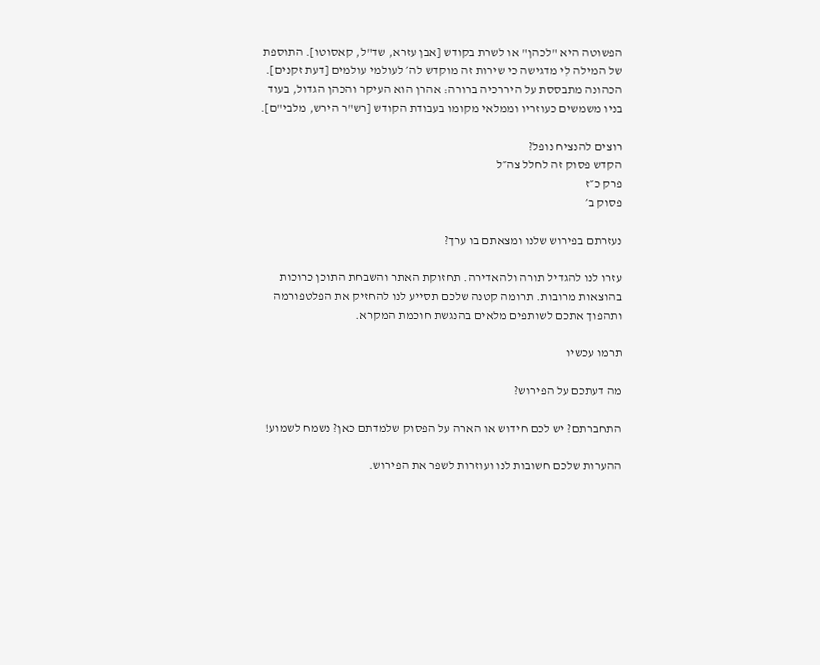הפשוטה היא "לכהן" או לשרת בקודש [אבן עזרא, שד"ל, קאסוטו]. התוספת של המילה לִי מדגישה כי שירות זה מוקדש לה׳ לעולמי עולמים [דעת זקנים]. הכהונה מתבססת על היררכיה ברורה: אהרן הוא העיקר והכהן הגדול, בעוד בניו משמשים כעוזריו וממלאי מקומו בעבודת הקודש [רש"ר הירש, מלבי"ם].

רוצים להנציח נופל?
הקדש פסוק זה לחלל צה״ל
פרק כ״ז
פסוק ב׳

נעזרתם בפירוש שלנו ומצאתם בו ערך?

עזרו לנו להגדיל תורה ולהאדירה. תחזוקת האתר והשבחת התוכן כרוכות בהוצאות מרובות. תרומה קטנה שלכם תסייע לנו להחזיק את הפלטפורמה ותהפוך אתכם לשותפים מלאים בהנגשת חוכמת המקרא.

תרמו עכשיו

מה דעתכם על הפירוש?

התחברתם? יש לכם חידוש או הארה על הפסוק שלמדתם כאן? נשמח לשמוע!

ההערות שלכם חשובות לנו ועוזרות לשפר את הפירוש.